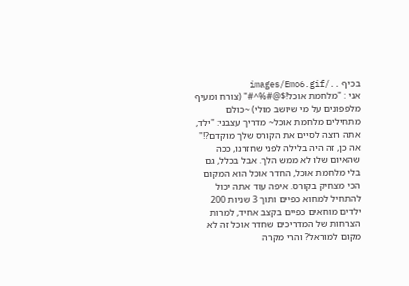בכיף ../images/Emo6.gif
אני : "מלחמת אוכל!$@#%^#" (צורח ומעיף מלפפונים על מי שיושב מולי) ~כולם מתחילים מלחמת אוכל~ מדריך עצבני: "ילד, אתה רוצה לסיים את הקורס שלך מוקדם?!" אה כן, זה היה בלילה לפני שחזרנו, ככה שהאיום שלו לא ממש הלך. אבל בכלל, גם בלי מלחמת אוכל, החדר אוכל הוא המקום הכי מצחיק בקורס. איפה עוד אתה יכול להתחיל למחוא כפיים ותוך 3 שניות 200 ילדים מוחאים כפיים בקצב אחיד, למרות הצרחות של המדריכים שחדר אוכל זה לא מקום למוראל? והרי מקרה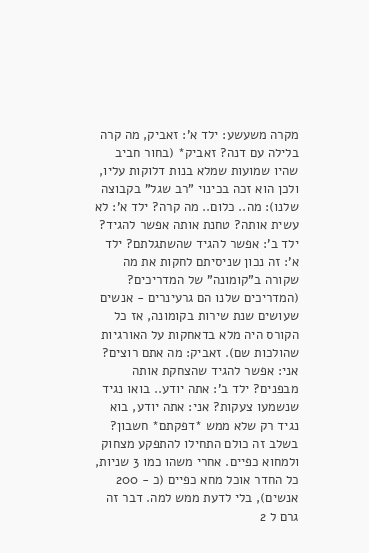מקרה משעשע: ילד א': זאביק, מה קרה בלילה עם דנה? זאביק* (בחור חביב שהיו שמועות שמלא בנות דלוקות עליו, ולכן הוא זכה בכינוי "רב שגל" בקבוצה שלנו): מה.. כלום.. מה קרה? ילד א': לא עשית אותה? טחנת אותה אפשר להגיד? ילד ב': אפשר להגיד שהשתגלתם? ילד א': זה נכון שניסיתם לחקות את מה שקורה ב"קומונה" של המדריכים? (המדריכים שלנו הם גרעינרים - אנשים שעושים שנת שירות בקומונה, אז כל הקורס היה מלא בדאחקות על האורגיות שהולכות שם). זאביק: מה אתם רוצים? אני: אפשר להגיד שהצחקת אותה מבפנים? ילד ב': אתה יודע.. בואו נגיד שנשמעו צעקות? אני: אתה יודע, בוא נגיד רק שלא ממש *דפקתם* חשבון? בשלב זה כולם התחילו להתפקע מצחוק ולמחוא כפיים. אחרי משהו כמו 3 שניות, כל החדר אוכל מחא כפיים (כ - 200 אנשים), בלי לדעת ממש למה. דבר זה גרם ל 2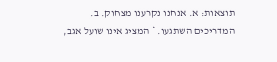תוצאות: א. אנחנו נקרענו מצחוק. ב. המדריכים השתגעו. * המציג אינו שועל אגב,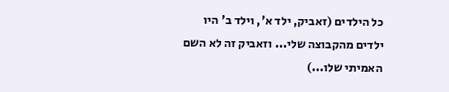כל הילדים (זאביק, ילד א', וילד ב' היו ילדים מהקבוצה שלי... וזאביק זה לא השם האמיתי שלו...)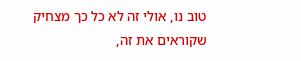טוב נו, אולי זה לא כל כך מצחיק שקוראים את זה,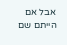אבל אם הייתם שם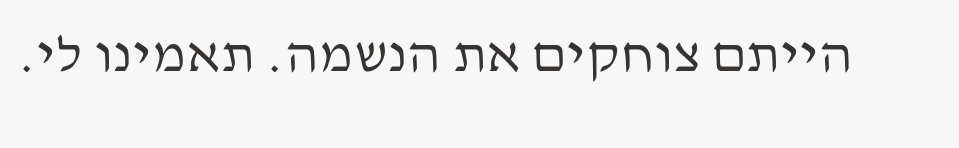הייתם צוחקים את הנשמה. תאמינו לי.